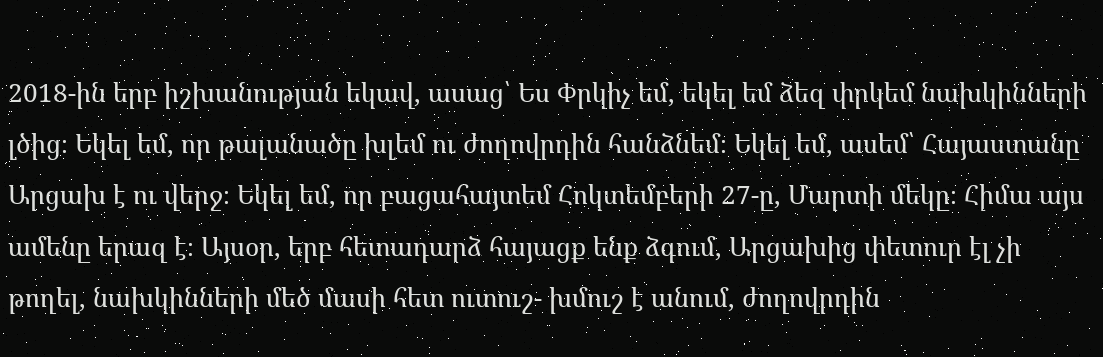2018-ին երբ իշխանության եկավ, ասաց՝ Ես Փրկիչ եմ, եկել եմ ձեզ փրկեմ նախկինների լծից։ Եկել եմ, որ թալանածը խլեմ ու ժողովրդին հանձնեմ։ Եկել եմ, ասեմ՝ Հայաստանը Արցախ է ու վերջ։ Եկել եմ, որ բացահայտեմ Հոկտեմբերի 27-ը, Մարտի մեկը։ Հիմա այս ամենը երազ է։ Այսօր, երբ հետադարձ հայացք ենք ձգում, Արցախից փետուր էլ չի թողել, նախկինների մեծ մասի հետ ուտուշ- խմուշ է անում, ժողովրդին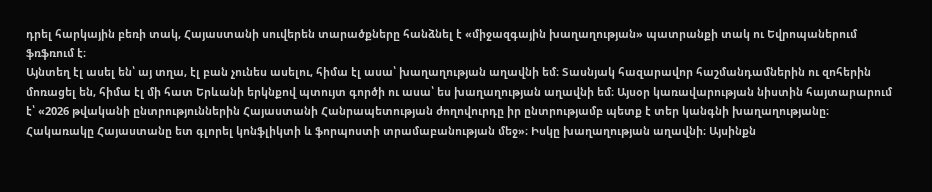դրել հարկային բեռի տակ, Հայաստանի սուվերեն տարածքները հանձնել է «միջազգային խաղաղության» պատրանքի տակ ու Եվրոպաներում ֆռֆռում է։
Այնտեղ էլ ասել են՝ այ տղա, էլ բան չունես ասելու, հիմա էլ ասա՝ խաղաղության աղավնի եմ։ Տասնյակ հազարավոր հաշմանդամներին ու զոհերին մոռացել են, հիմա էլ մի հատ Երևանի երկնքով պտույտ գործի ու ասա՝ ես խաղաղության աղավնի եմ։ Այսօր կառավարության նիստին հայտարարում է՝ «2026 թվականի ընտրություններին Հայաստանի Հանրապետության ժողովուրդը իր ընտրությամբ պետք է տեր կանգնի խաղաղությանը։ Հակառակը Հայաստանը ետ գլորել կոնֆլիկտի և ֆորպոստի տրամաբանության մեջ»։ Իսկը խաղաղության աղավնի։ Այսինքն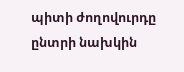պիտի ժողովուրդը ընտրի նախկին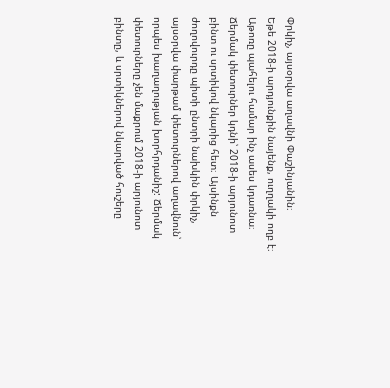Փրկիչ, այսօրվա աղավնի Փաշինյանին։
Եթե 2018-ի արդյունքին նայենք, ուղղակի ողբ է։ Աթոռը պահելու համար ինչ ասես կդառնա։ Ճերմակ փետուրներ կդնի՝ 2018-ի արյունոտ բինտ ու սրտիկով նկարից հետ։ Այսինքն ժողովուրդը պիտի ընտրի նախկին փրկիչ, այսօրվա փարթամ փետուրներով աղավնուն՝ որպես խաղաղության խորհրդանիշ: Ճերմակ փետուրները չեն մաքրում 2018-ի արյունոտ բինտը, և սրտիկներով նկարված հուշերը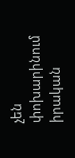չեն փոխարինում իրական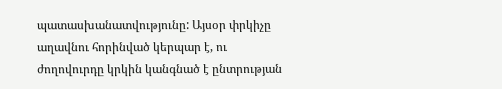պատասխանատվությունը: Այսօր փրկիչը աղավնու հորինված կերպար է, ու ժողովուրդը կրկին կանգնած է ընտրության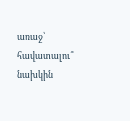առաջ՝ հավատալու՞ նախկին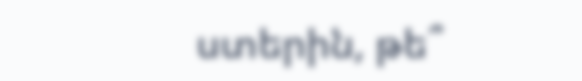ստերին, թե՞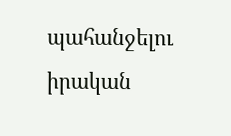պահանջելու իրական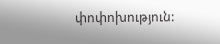փոփոխություն: